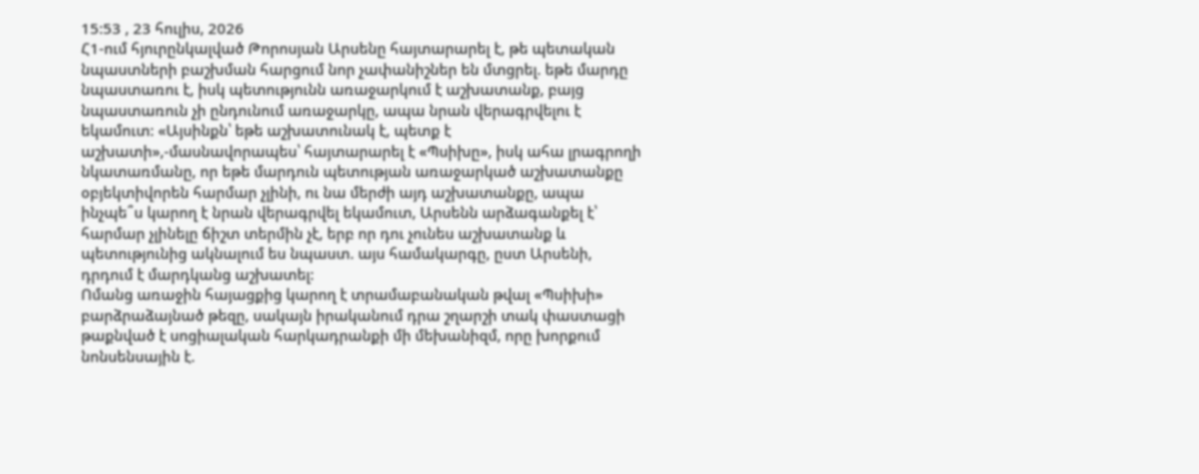15:53 , 23 հուլիս, 2026
Հ1-ում հյուրընկալված Թորոսյան Արսենը հայտարարել է, թե պետական նպաստների բաշխման հարցում նոր չափանիշներ են մտցրել. եթե մարդը նպաստառու է, իսկ պետությունն առաջարկում է աշխատանք, բայց նպաստառուն չի ընդունում առաջարկը, ապա նրան վերագրվելու է եկամուտ: «Այսինքն՝ եթե աշխատունակ է, պետք է աշխատի»,-մասնավորապես՝ հայտարարել է «Պսիխը», իսկ ահա լրագրողի նկատառմանը, որ եթե մարդուն պետության առաջարկած աշխատանքը օբյեկտիվորեն հարմար չլինի, ու նա մերժի այդ աշխատանքը, ապա ինչպե՞ս կարող է նրան վերագրվել եկամուտ, Արսենն արձագանքել է՝ հարմար չլինելը ճիշտ տերմին չէ, երբ որ դու չունես աշխատանք և պետությունից ակնալում ես նպաստ. այս համակարգը, ըստ Արսենի, դրդում է մարդկանց աշխատել:
Ոմանց առաջին հայացքից կարող է տրամաբանական թվալ «Պսիխի» բարձրաձայնած թեզը, սակայն իրականում դրա շղարշի տակ փաստացի թաքնված է սոցիալական հարկադրանքի մի մեխանիզմ, որը խորքում նոնսենսային է.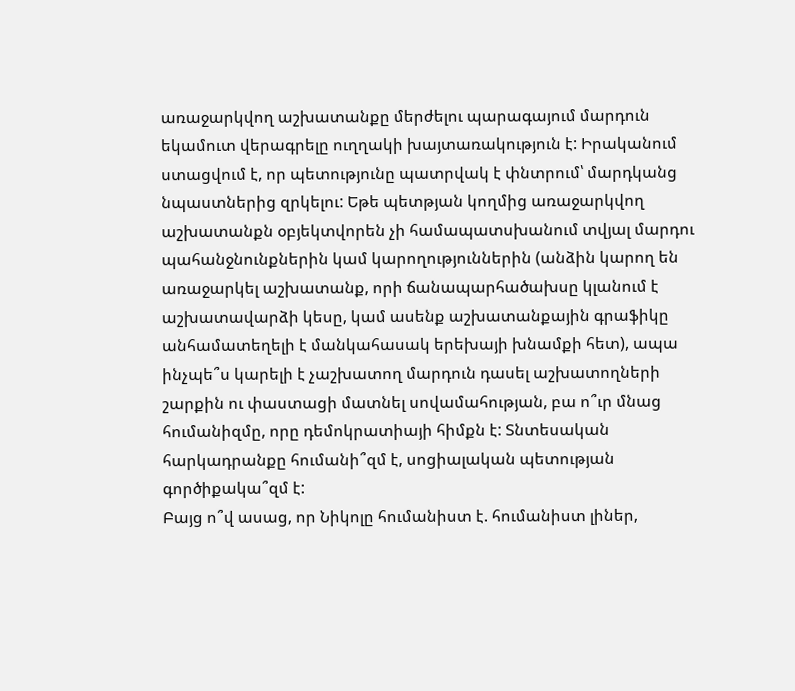առաջարկվող աշխատանքը մերժելու պարագայում մարդուն եկամուտ վերագրելը ուղղակի խայտառակություն է: Իրականում ստացվում է, որ պետությունը պատրվակ է փնտրում՝ մարդկանց նպաստներից զրկելու: Եթե պետթյան կողմից առաջարկվող աշխատանքն օբյեկտվորեն չի համապատսխանում տվյալ մարդու պահանջնունքներին կամ կարողություններին (անձին կարող են առաջարկել աշխատանք, որի ճանապարհածախսը կլանում է աշխատավարձի կեսը, կամ ասենք աշխատանքային գրաֆիկը անհամատեղելի է մանկահասակ երեխայի խնամքի հետ), ապա ինչպե՞ս կարելի է չաշխատող մարդուն դասել աշխատողների շարքին ու փաստացի մատնել սովամահության, բա ո՞ւր մնաց հումանիզմը, որը դեմոկրատիայի հիմքն է: Տնտեսական հարկադրանքը հումանի՞զմ է, սոցիալական պետության գործիքակա՞զմ է:
Բայց ո՞վ ասաց, որ Նիկոլը հումանիստ է. հումանիստ լիներ,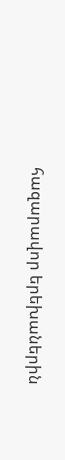հազարավոր երեխաներին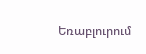Եռաբլուրում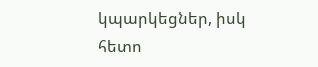կպարկեցներ, իսկ հետո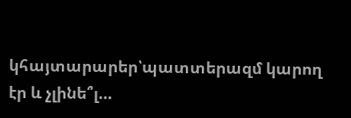կհայտարարեր՝պատտերազմ կարող էր և չլինե՞լ…